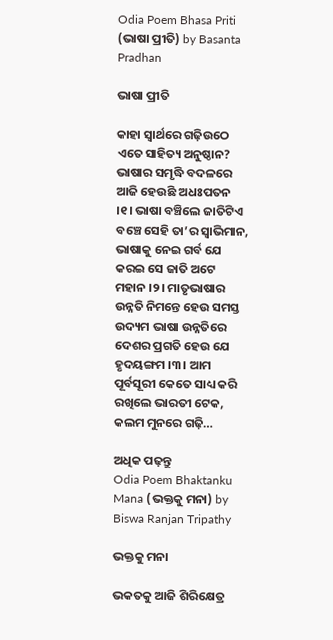Odia Poem Bhasa Priti (ଭାଷା ପ୍ରୀତି) by Basanta Pradhan

ଭାଷା ପ୍ରୀତି

କାହା ସ୍ୱାର୍ଥରେ ଗଢ଼ିଉଠେ ଏତେ ସାହିତ୍ୟ ଅନୁଷ୍ଠାନ? ଭାଷାର ସମୃଦ୍ଧି ବଦଳରେ ଆଜି ହେଉଛି ଅଧଃପତନ ।୧। ଭାଷା ବଞ୍ଚିଲେ ଜାତିଟିଏ ବଞ୍ଚେ ସେହି ତା’ର ସ୍ୱାଭିମାନ, ଭାଷାକୁ ନେଇ ଗର୍ବ ଯେ କରଇ ସେ ଜାତି ଅଟେ ମହାନ ।୨। ମାତୃଭାଷାର ଉନ୍ନତି ନିମନ୍ତେ ହେଉ ସମସ୍ତ ଉଦ୍ୟମ ଭାଷା ଉନ୍ନତିରେ ଦେଶର ପ୍ରଗତି ହେଉ ଯେ ହୃଦୟଙ୍ଗମ ।୩। ଆମ ପୂର୍ବସୂରୀ କେତେ ସାଧ୍ୟ କରି ରଖିଲେ ଭାରତୀ ଟେକ, କଲମ ମୁନରେ ଗଢ଼ି…

ଅଧିକ ପଢ଼ନ୍ତୁ
Odia Poem Bhaktanku Mana (ଭକ୍ତକୁ ମନା) by Biswa Ranjan Tripathy

ଭକ୍ତକୁ ମନା

ଭକତକୁ ଆଜି ଶିରିକ୍ଷେତ୍ର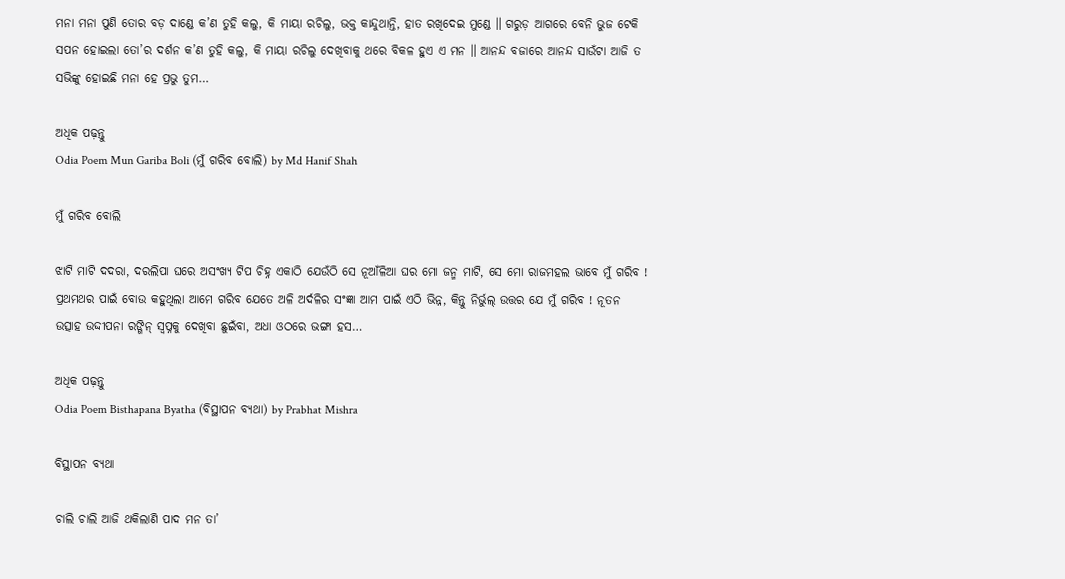ମନା ମନା ପୁଣି ତୋର ବଡ଼ ଦାଣ୍ଡେ କ’ଣ ତୁହି କଲୁ, କି ମାୟା ରଚିଲୁ, ଭକ୍ତ କାନ୍ଦୁଥାନ୍ତି, ହାତ ରଖିଦେଇ ମୁଣ୍ଡେ ॥ ଗରୁଡ଼ ଆଗରେ ବେନି ଭୁଜ ଟେକି ସପନ ହୋଇଲା ତୋ’ର ଦର୍ଶନ କ’ଣ ତୁହି କଲୁ, କି ମାୟା ରଚିଲୁ ଦେଖିବାକୁ ଥରେ ବିକଳ ହୁଏ ଏ ମନ ॥ ଆନନ୍ଦ ବଜାରେ ଆନନ୍ଦ ସାଉଁଟା ଆଜି ତ ସଭିଙ୍କୁ ହୋଇଛି ମନା ହେ ପ୍ରଭୁ ତୁମ…

ଅଧିକ ପଢ଼ନ୍ତୁ
Odia Poem Mun Gariba Boli (ମୁଁ ଗରିବ ବୋଲି) by Md Hanif Shah

ମୁଁ ଗରିବ ବୋଲି

ଝାଟି ମାଟି ଦଦରା, ଦରଲିପା ଘରେ ଅସଂଖ୍ୟ ଟିପ ଚିହ୍ନ ଏକାଠି ଯେଉଁଠି ସେ ନୂଆଁଳିଆ ଘର ମୋ ଜନ୍ମ ମାଟି, ସେ ମୋ ରାଜମହଲ ଭାବେ ମୁଁ ଗରିବ ! ପ୍ରଥମଥର ପାଇଁ ବୋଉ କହୁଥିଲା ଆମେ ଗରିବ ଯେତେ ଅଳି ଅର୍ଦଳିର ସଂଜ୍ଞା ଆମ ପାଇଁ ଏଠି ଭିନ୍ନ, କିନ୍ତୁ ନିର୍ଭୁଲ୍ ଉତ୍ତର ଯେ ମୁଁ ଗରିବ ! ନୂତନ ଉତ୍ସାହ ଉଦ୍ଦୀପନା ରଙ୍ଗିନ୍ ସ୍ଵପ୍ନକୁ ଦେଖିବା ଛୁଇଁବା, ଅଧା ଓଠରେ ଭଙ୍ଗା ହସ…

ଅଧିକ ପଢ଼ନ୍ତୁ
Odia Poem Bisthapana Byatha (ବିସ୍ଥାପନ ବ୍ୟଥା) by Prabhat Mishra

ବିସ୍ଥାପନ ବ୍ୟଥା

ଚାଲି ଚାଲି ଆଜି ଥକିଲାଣି ପାଦ ମନ ତା’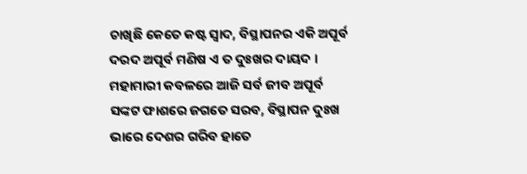ଚାଖିଛି କେତେ କଷ୍ଟ ସ୍ଵାଦ, ବିସ୍ଥାପନର ଏକି ଅପୂର୍ବ ଦରଦ ଅପୂର୍ବ ମଣିଷ ଏ ତ ଦୁଃଖର ଦାୟଦ । ମହାମାରୀ କବଳରେ ଆଜି ସର୍ବ ଜୀବ ଅପୂର୍ବ ସଙ୍କଟ ଫାଶରେ ଜଗତେ ସରବ, ବିସ୍ଥାପନ ଦୁଃଖ ଭାରେ ଦେଶର ଗରିବ ହାତେ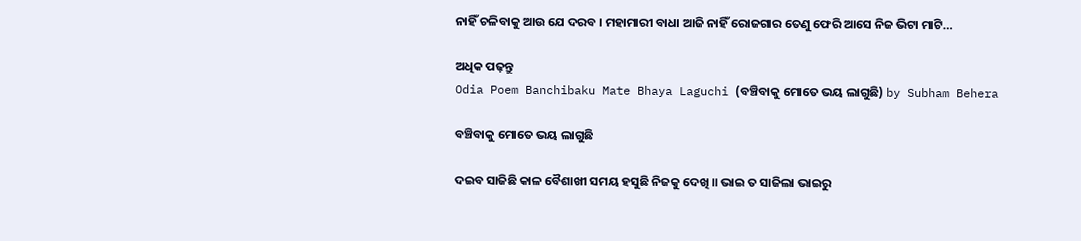ନାହିଁ ଚଳିବାକୁ ଆଉ ଯେ ଦରବ । ମହାମାରୀ ବାଧା ଆଜି ନାହିଁ ରୋଜଗାର ତେଣୁ ଫେରି ଆସେ ନିଜ ଭିଟା ମାଟି…

ଅଧିକ ପଢ଼ନ୍ତୁ
Odia Poem Banchibaku Mate Bhaya Laguchi (ବଞ୍ଚିବାକୁ ମୋତେ ଭୟ ଲାଗୁଛି) by Subham Behera

ବଞ୍ଚିବାକୁ ମୋତେ ଭୟ ଲାଗୁଛି

ଦଇବ ସାଜିଛି କାଳ ବୈଶାଖୀ ସମୟ ହସୁଛି ନିଜକୁ ଦେଖି ॥ ଭାଇ ତ ସାଜିଲା ଭାଇରୁ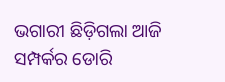ଭଗାରୀ ଛିଡ଼ିଗଲା ଆଜି ସମ୍ପର୍କର ଡୋରି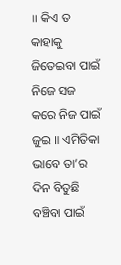॥ କିଏ ତ କାହାକୁ ଜିତେଇବା ପାଇଁ ନିଜେ ସଜ କରେ ନିଜ ପାଇଁ ଜୁଇ ॥ ଏମିତିକା ଭାବେ ତା’ର ଦିନ ବିତୁଛି ବଞ୍ଚିବା ପାଇଁ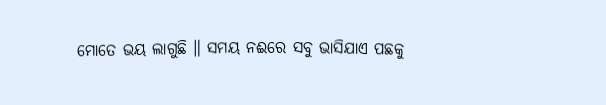ମୋତେ ଭୟ ଲାଗୁଛି ॥ ସମୟ ନଈରେ ସବୁ ଭାସିଯାଏ ପଛକୁ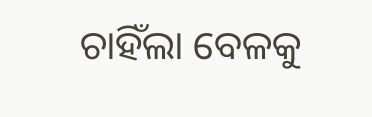ଚାହିଁଲା ବେଳକୁ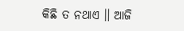କିଛି ତ ନଥାଏ ॥ ଆଜି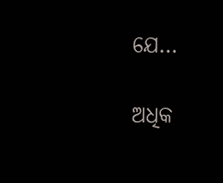ଯେ…

ଅଧିକ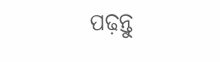ପଢ଼ନ୍ତୁ